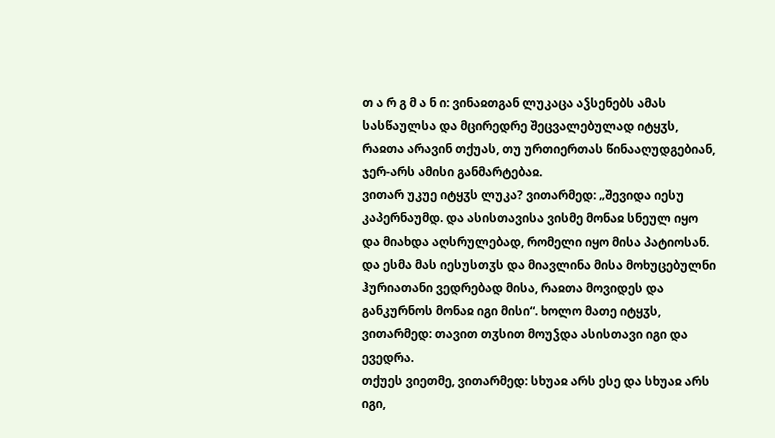თ ა რ გ მ ა ნ ი: ვინაჲთგან ლუკაცა აჴსენებს ამას სასწაულსა და მცირედრე შეცვალებულად იტყჳს, რაჲთა არავინ თქუას, თუ ურთიერთას წინააღუდგებიან, ჯერ-არს ამისი განმარტებაჲ.
ვითარ უკუე იტყჳს ლუკა? ვითარმედ: „შევიდა იესუ კაპერნაუმდ. და ასისთავისა ვისმე მონაჲ სნეულ იყო და მიახდა აღსრულებად, რომელი იყო მისა პატიოსან. და ესმა მას იესუსთჳს და მიავლინა მისა მოხუცებულნი ჰურიათანი ვედრებად მისა, რაჲთა მოვიდეს და განკურნოს მონაჲ იგი მისი“. ხოლო მათე იტყჳს, ვითარმედ: თავით თჳსით მოუჴდა ასისთავი იგი და ევედრა.
თქუეს ვიეთმე, ვითარმედ: სხუაჲ არს ესე და სხუაჲ არს იგი,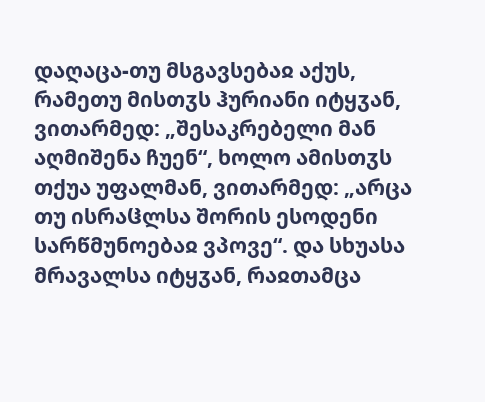დაღაცა-თუ მსგავსებაჲ აქუს, რამეთუ მისთჳს ჰურიანი იტყჳან, ვითარმედ: „შესაკრებელი მან აღმიშენა ჩუენ“, ხოლო ამისთჳს თქუა უფალმან, ვითარმედ: „არცა თუ ისრაჱლსა შორის ესოდენი სარწმუნოებაჲ ვპოვე“. და სხუასა მრავალსა იტყჳან, რაჲთამცა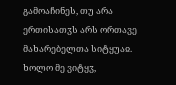გამოაჩინეს, თუ არა ერთისათჳს არს ორთავე მახარებელთა სიტყუაჲ.
ხოლო მე ვიტყჳ,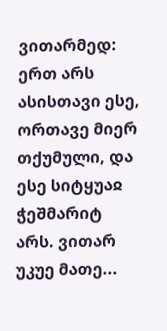ვითარმედ: ერთ არს ასისთავი ესე, ორთავე მიერ თქუმული, და ესე სიტყუაჲ ჭეშმარიტ არს. ვითარ უკუე მათე...